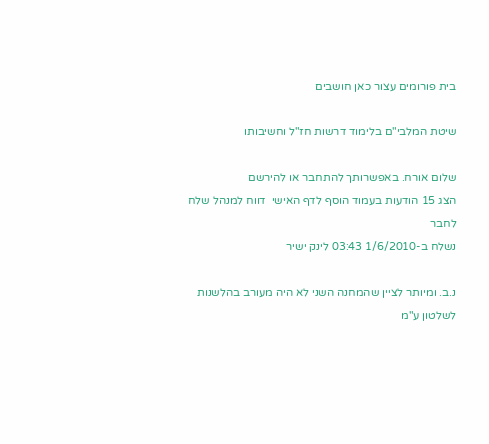בית פורומים עצור כאן חושבים

שיטת המלבי"ם בלימוד דרשות חז"ל וחשיבותו

שלום אורח. באפשרותך להתחבר או להירשם
הצג 15 הודעות בעמוד הוסף לדף האישי  דווח למנהל שלח לחבר
נשלח ב-1/6/2010 03:43 לינק ישיר

נ.ב. ומיותר לציין שהמחנה השני לא היה מעורב בהלשנות לשלטון ע"מ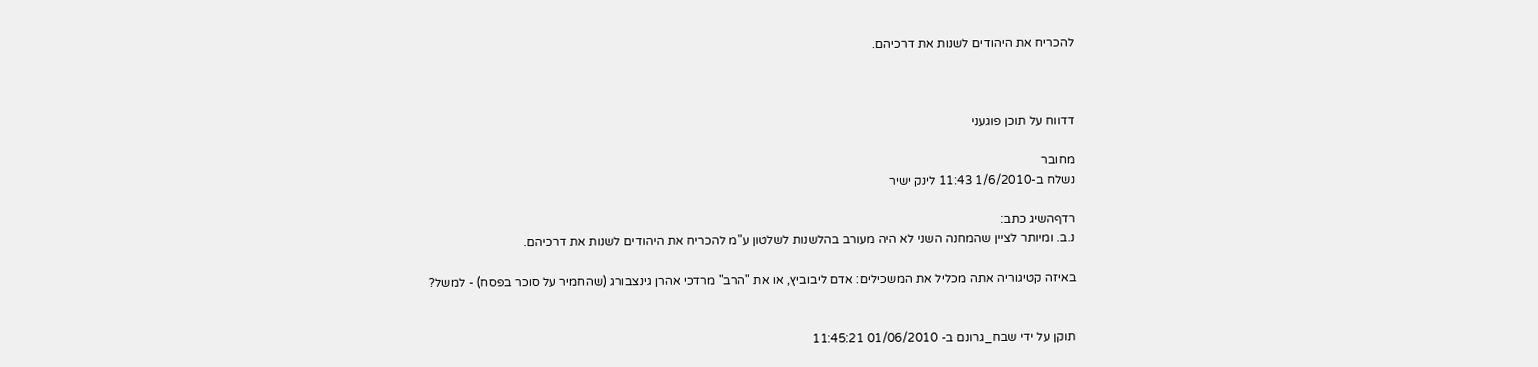להכריח את היהודים לשנות את דרכיהם.



דדווח על תוכן פוגעני

מחובר
נשלח ב-1/6/2010 11:43 לינק ישיר

רדףהשיג כתב:
נ.ב. ומיותר לציין שהמחנה השני לא היה מעורב בהלשנות לשלטון ע"מ להכריח את היהודים לשנות את דרכיהם.

באיזה קטיגוריה אתה מכליל את המשכילים: אדם ליבוביץ, או את "הרב" מרדכי אהרן גינצבורג (שהחמיר על סוכר בפסח) - למשל?


תוקן על ידי שבח_גרונם ב- 01/06/2010 11:45:21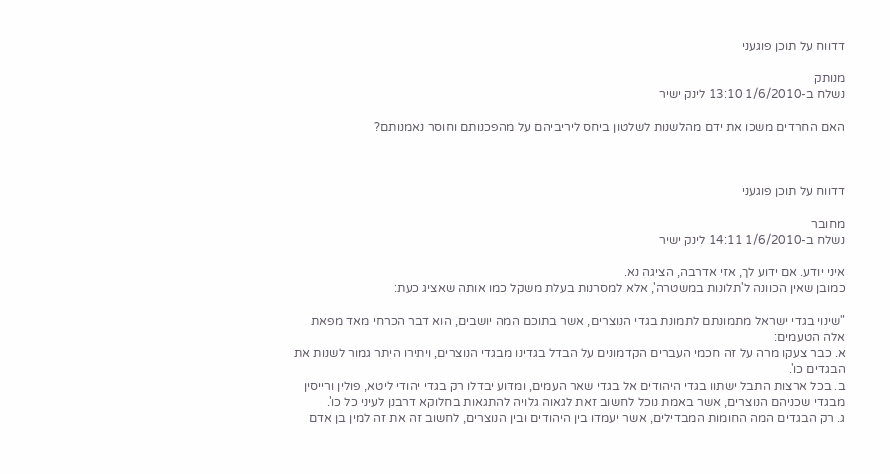דדווח על תוכן פוגעני

מנותק
נשלח ב-1/6/2010 13:10 לינק ישיר

האם החרדים משכו את ידם מהלשנות לשלטון ביחס ליריביהם על מהפכנותם וחוסר נאמנותם?



דדווח על תוכן פוגעני

מחובר
נשלח ב-1/6/2010 14:11 לינק ישיר

איני יודע. אם ידוע לך, אזי אדרבה, הציגה נא.
כמובן שאין הכוונה ל'תלונות במשטרה', אלא למסרנות בעלת משקל כמו אותה שאציג כעת:

"שינוי בגדי ישראל מתמונתם לתמונת בגדי הנוצרים, אשר בתוכם המה יושבים, הוא דבר הכרחי מאד מפאת אלה הטעמים:
א. כבר צעקו מרה על זה חכמי העברים הקדמונים על הבדל בגדינו מבגדי הנוצרים, ויתירו היתר גמור לשנות את הבגדים כו'.
ב. בכל ארצות התבל ישתוו בגדי היהודים אל בגדי שאר העמים, ומדוע יבדלו רק בגדי יהודי ליטא, פולין ורייסין מבגדי שכניהם הנוצרים, אשר באמת נוכל לחשוב זאת לגאוה גלויה להתגאות בחלוקא דרבנן לעיני כל כו'.
ג. רק הבגדים המה החומות המבדילים, אשר יעמדו בין היהודים ובין הנוצרים, לחשוב זה את זה למין בן אדם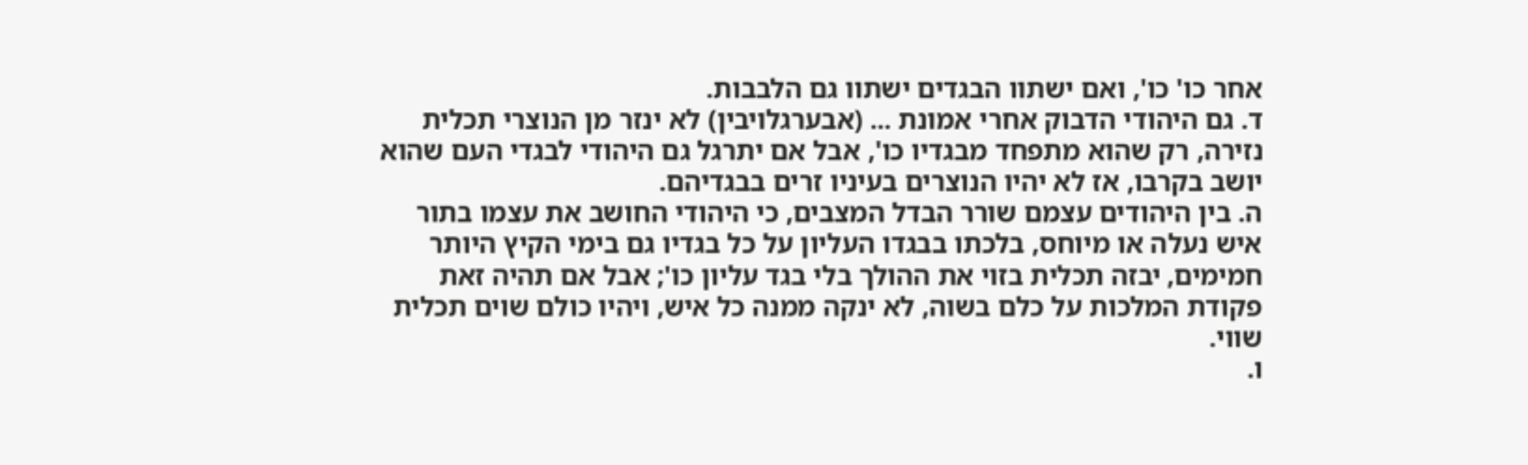אחר כו' כו', ואם ישתוו הבגדים ישתוו גם הלבבות.
ד. גם היהודי הדבוק אחרי אמונת ... (אבערגלויבין) לא ינזר מן הנוצרי תכלית נזירה, רק שהוא מתפחד מבגדיו כו', אבל אם יתרגל גם היהודי לבגדי העם שהוא יושב בקרבו, אז לא יהיו הנוצרים בעיניו זרים בבגדיהם.
ה. בין היהודים עצמם שורר הבדל המצבים, כי היהודי החושב את עצמו בתור איש נעלה או מיוחס, בלכתו בבגדו העליון על כל בגדיו גם בימי הקיץ היותר חמימים, יבזה תכלית בזוי את ההולך בלי בגד עליון כו'; אבל אם תהיה זאת פקודת המלכות על כלם בשוה, לא ינקה ממנה כל איש, ויהיו כולם שוים תכלית שווי.
ו.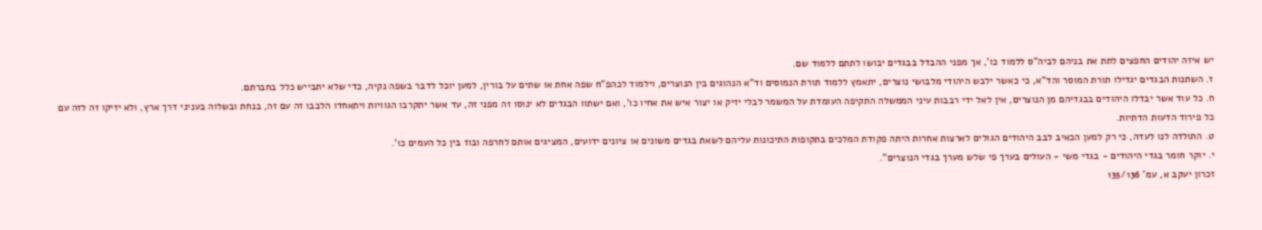יש איזה יהודים החפצים לתת את בניהם לביה"ס ללמוד כו', אך מפני ההבדל בבגדים יבושו לתתם ללמוד שם.
ז. השתנות הבגדים יגדילו תורת המוסר והד"א, כי כאשר ילבש היהודי מלבושי נוצרים, יתאמץ ללמוד תורת הנמוסים וד"א הנהוגים בין הנוצרים, וילמוד לכהפ"ח שפה אחת או שתים על בורין, למען יוכל לדבר בשפה נקיה, כדי שלא יתבייש כלל בחברתם.
ח. כל עוד אשר יבדלו היהודים בבגדיהם מן הנוצרים, אין לאל ידי רבבות עיני הממשלה התקיפה העומדת על המשמר לבלי יזיק או יצור איש את אחיו כו', ואם ישתוו הבגדים לא ינוסו זה מפני זה, עד אשר יתקרבו הגוויות ויתאחדו הלבבו זה עם זה, בנחת ובשלוה בעניני דרך ארץ, ולא יזיקו זה לזה עם כל פירוד הדעות הדתיות.
ט. התולדה לנו לעדה, כי רק למען הכאיב לבב היהודים הגולים לארצות אחרות היתה פקודת המלכים בתקופות התיכונות עליהם לשאת בגדים משונים או ציונים ידועים, המציגים אותם לחרפה ובוז בין כל העמים כו'.
י. יוקר חומר בגדי היהודים - בגדי משי - העולים בערך פי שלש מערך בגדי הנוצרים".
זכרון יעקב א, עמ' 135/136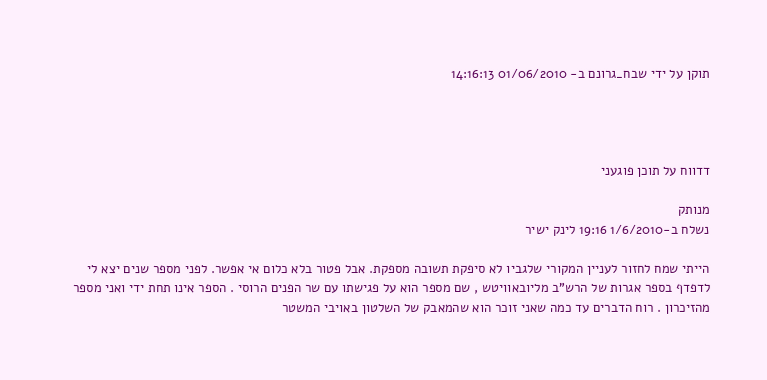תוקן על ידי שבח_גרונם ב- 01/06/2010 14:16:13




דדווח על תוכן פוגעני

מנותק
נשלח ב-1/6/2010 19:16 לינק ישיר

הייתי שמח לחזור לעניין המקורי שלגביו לא סיפקת תשובה מספקת. אבל פטור בלא כלום אי אפשר. לפני מספר שנים יצא לי לדפדף בספר אגרות של הרש"ב מליובאוויטש , שם מספר הוא על פגישתו עם שר הפנים הרוסי . הספר אינו תחת ידי ואני מספר מהזיכרון . רוח הדברים עד כמה שאני זוכר הוא שהמאבק של השלטון באויבי המשטר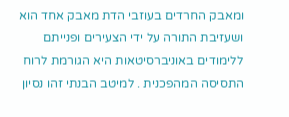ומאבק החרדים בעוזבי הדת מאבק אחד הוא ושעזיבת התורה על ידי הצעירים ופנייתם ללימודים באוניברסיטאות היא הגורמת לרוח התסיסה המהפכנית . למיטב הבנתי זהו נסיון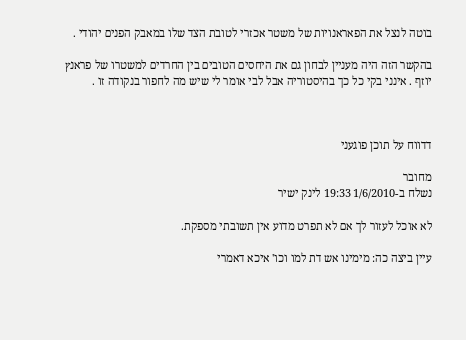בוטה לנצל את הפאראנויות של משטר אכזרי לטובת הצד שלו במאבק הפנים יהודי .

בהקשר הזה היה מעניין לבחון גם את היחסים הטובים בין החרדים למשטרו של פראנץ יוזף . אינני בקי כל כך בהיסטוריה אבל לבי אומר לי שיש מה לחפור בנקודה זו .



דדווח על תוכן פוגעני

מחובר
נשלח ב-1/6/2010 19:33 לינק ישיר

לא אוכל לעזור לך אם לא תפרט מדוע אין תשובתי מספקת.

עיין ביצה כה: מימינו אש דת למו וכו' איכא דאמרי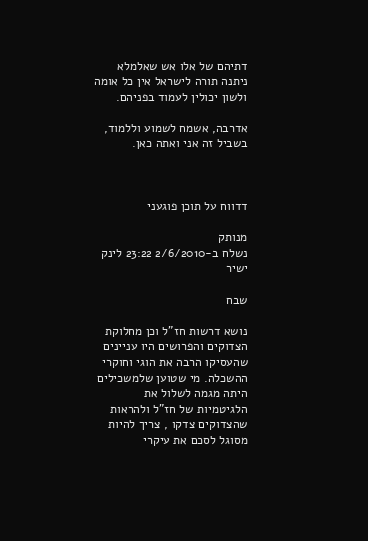דתיהם של אלו אש שאלמלא ניתנה תורה לישראל אין כל אומה ולשון יכולין לעמוד בפניהם.

אדרבה, אשמח לשמוע וללמוד, בשביל זה אני ואתה כאן.



דדווח על תוכן פוגעני

מנותק
נשלח ב-2/6/2010 23:22 לינק ישיר

שבח

נושא דרשות חז"ל וכן מחלוקת הצדוקים והפרושים היו עניינים שהעסיקו הרבה את הוגי וחוקרי ההשכלה. מי שטוען שלמשכילים היתה מגמה לשלול את הלגיטמיות של חז"ל ולהראות שהצדוקים צדקו , צריך להיות מסוגל לסכם את עיקרי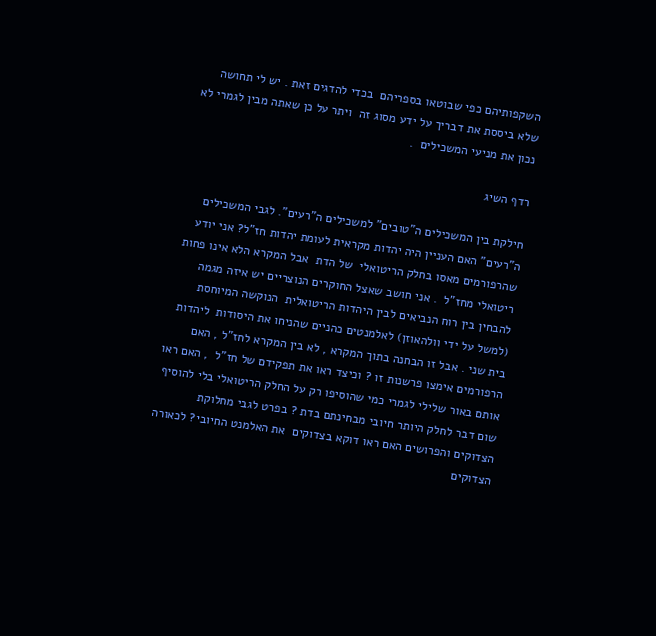השקפותיהם כפי שבוטאו בספריהם  בכדי להדגים זאת . יש לי תחושה שלא ביססת את דבריך על ידע מסוג זה  ויתר על כן שאתה מבין לגמרי לא נכון את מניעי המשכילים  .

רדף השיג

חילקת בין המשכילים ה"טובים" למשכילים ה"רעים". לגבי המשכילים ה"רעים" האם העניין היה יהדות מקראית לעומת יהדות חז"ל? אני יודע שהרפורמים מאסו בחלק הריטואלי  של הדת  אבל המקרא הלא אינו פחות ריטואלי מחז"ל  . אני חושב שאצל החוקרים הנוצריים יש איזה מגמה  להבחין בין רוח הנביאים לבין היהדות הריטואלית  הנוקשה המיוחסת (למשל על ידי וולהאוזן) לאלמנטים כהניים שהניחו את היסודות  ליהדות בית שני . אבל זו הבחנה בתוך המקרא , לא בין המקרא לחז"ל , האם  הרפורמים אימצו פרשנות זו ? וכיצד ראו את תפקידם של חז"ל  , האם ראו אותם באור שלילי לגמרי כמי שהוסיפו רק על החלק הריטואלי בלי להוסיף שום דבר לחלק היותר חיובי מבחינתם בדת ? בפרט לגבי מחלוקת הצדוקים והפרושים האם ראו דוקא בצדוקים  את האלמנט החיובי? לכאורה הצדוקים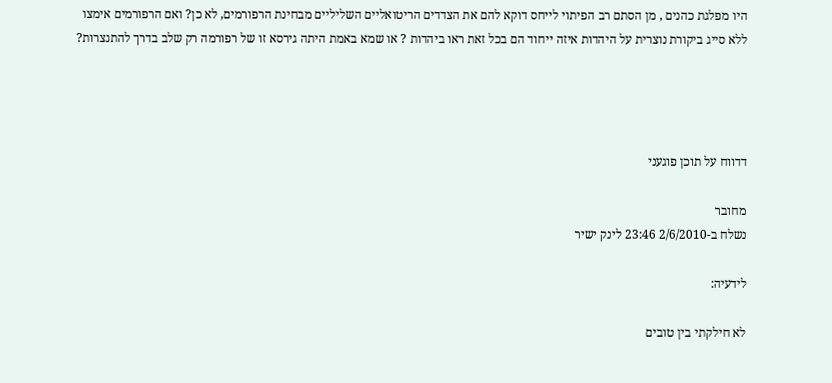היו מפלגת כהנים , מן הסתם רב הפיתוי לייחס דוקא להם את הצדדים הריטואליים השליליים מבחינת הרפורמים, לא כן? ואם הרפורמים אימצו ללא סייג ביקורת נוצרית על היהדות איזה ייחוד הם בכל זאת ראו ביהדות ? או שמא באמת היתה גירסא זו של רפורמה רק שלב בדרך להתנצרות?




דדווח על תוכן פוגעני

מחובר
נשלח ב-2/6/2010 23:46 לינק ישיר

לידעיה:

לא חילקתי בין טובים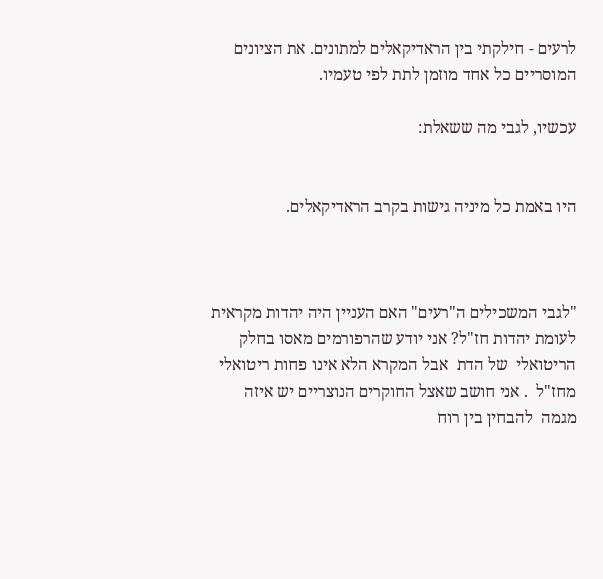לרעים - חילקתי בין הראדיקאלים למתונים. את הציונים המוסריים כל אחד מוזמן לתת לפי טעמיו.

עכשיו, לגבי מה ששאלת:


היו באמת כל מיניה גישות בקרב הראדיקאלים.



"לגבי המשכילים ה"רעים" האם העניין היה יהדות מקראית לעומת יהדות חז"ל? אני יודע שהרפורמים מאסו בחלק הריטואלי  של הדת  אבל המקרא הלא אינו פחות ריטואלי מחז"ל  . אני חושב שאצל החוקרים הנוצריים יש איזה מגמה  להבחין בין רוח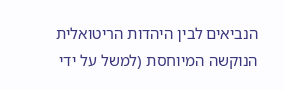הנביאים לבין היהדות הריטואלית  הנוקשה המיוחסת (למשל על ידי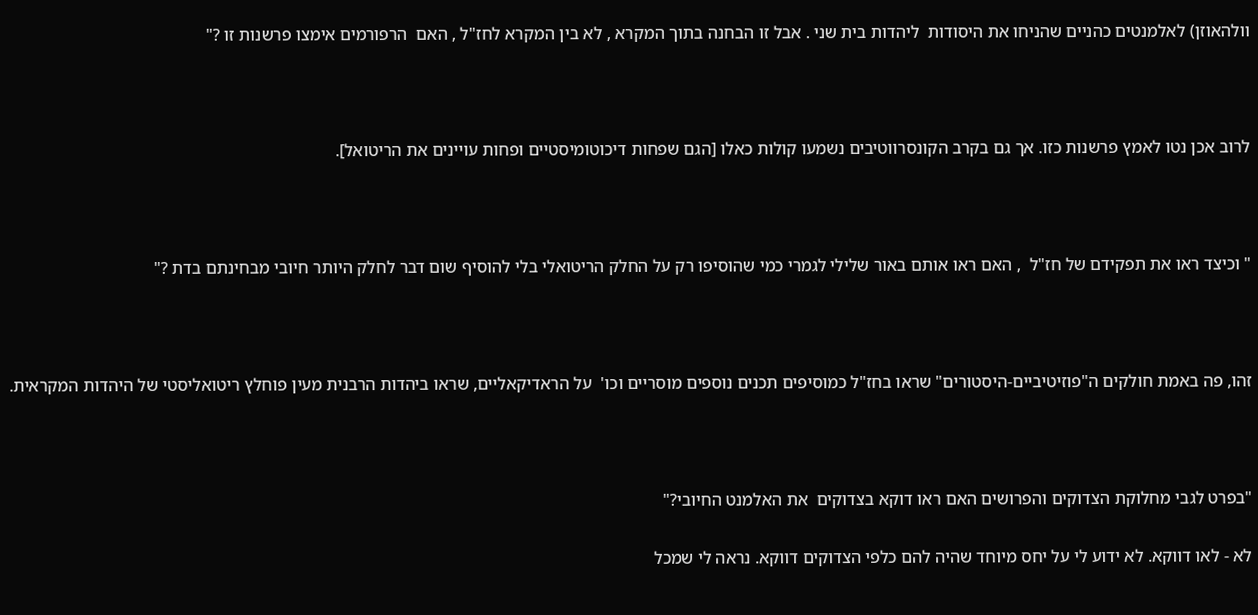וולהאוזן) לאלמנטים כהניים שהניחו את היסודות  ליהדות בית שני . אבל זו הבחנה בתוך המקרא , לא בין המקרא לחז"ל , האם  הרפורמים אימצו פרשנות זו ?"



לרוב אכן נטו לאמץ פרשנות כזו. אך גם בקרב הקונסרווטיבים נשמעו קולות כאלו [הגם שפחות דיכוטומיסטיים ופחות עויינים את הריטואל].



" וכיצד ראו את תפקידם של חז"ל  , האם ראו אותם באור שלילי לגמרי כמי שהוסיפו רק על החלק הריטואלי בלי להוסיף שום דבר לחלק היותר חיובי מבחינתם בדת ?"



זהו, פה באמת חולקים ה"פוזיטיביים-היסטורים" שראו בחז"ל כמוסיפים תכנים נוספים מוסריים וכו'  על הראדיקאליים, שראו ביהדות הרבנית מעין פוחלץ ריטואליסטי של היהדות המקראית.



"בפרט לגבי מחלוקת הצדוקים והפרושים האם ראו דוקא בצדוקים  את האלמנט החיובי?"

לא - לאו דווקא. לא ידוע לי על יחס מיוחד שהיה להם כלפי הצדוקים דווקא. נראה לי שמכל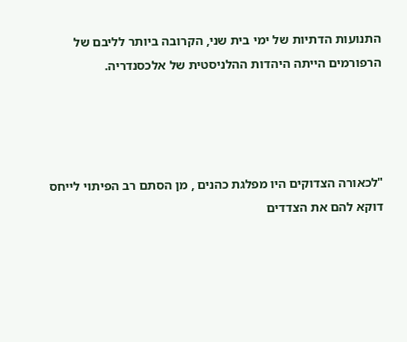התנועות הדתיות של ימי בית שני, הקרובה ביותר לליבם של הרפורמים הייתה היהדות ההלניסטית של אלכסנדריה.




"לכאורה הצדוקים היו מפלגת כהנים , מן הסתם רב הפיתוי לייחס דוקא להם את הצדדים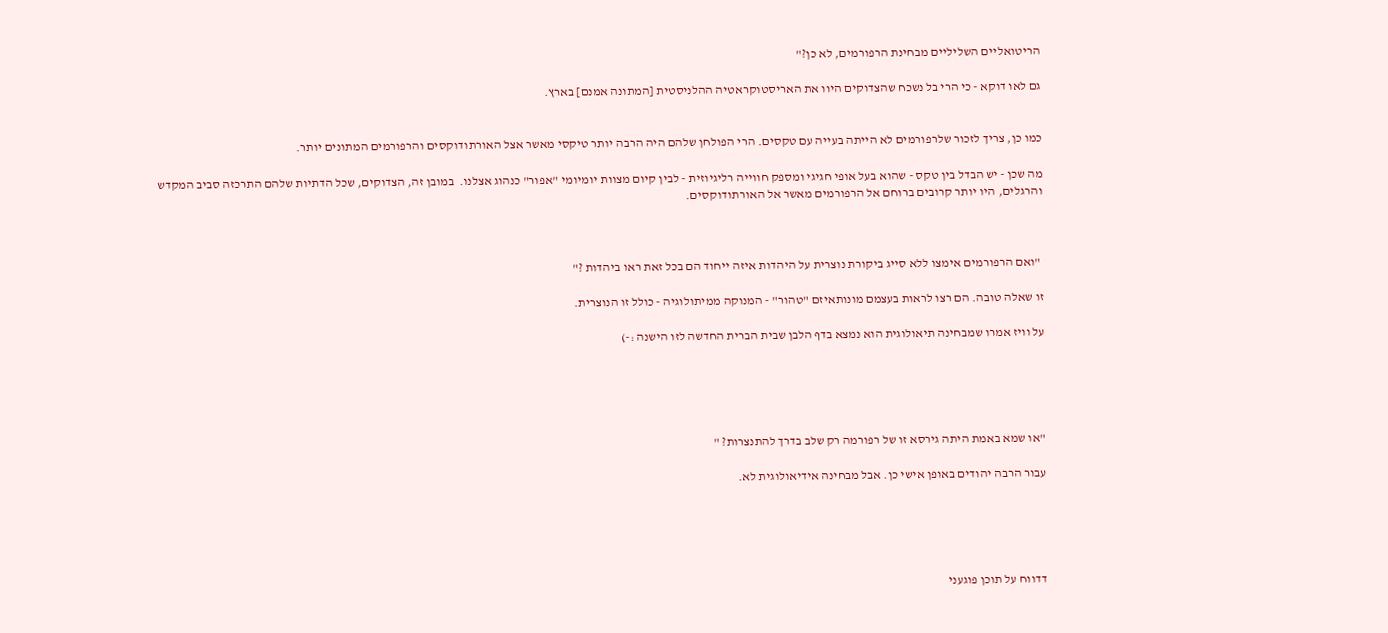הריטואליים השליליים מבחינת הרפורמים, לא כן?"

גם לאו דוקא - כי הרי בל נשכח שהצדוקים היוו את האריסטוקראטיה ההלניסטית [המתונה אמנם] בארץ.


כמו כן, צריך לזכור שלרפורמים לא הייתה בעייה עם טקסים. הרי הפולחן שלהם היה הרבה יותר טיקסי מאשר אצל האורתודוקסים והרפורמים המתונים יותר.

מה שכן - יש הבדל בין טקס - שהוא בעל אופי חגיגי ומספק חווייה רליגיוזית - לבין קיום מצוות יומיומי "אפור" כנהוג אצלנו.  במובן זה, הצדוקים, שכל הדתיות שלהם התרכזה סביב המקדש והרגלים, היו יותר קרובים ברוחם אל הרפורמים מאשר אל האורתודוקסים.



 "ואם הרפורמים אימצו ללא סייג ביקורת נוצרית על היהדות איזה ייחוד הם בכל זאת ראו ביהדות ?"

זו שאלה טובה. הם רצו לראות בעצמם מונותאיזם "טהור" - המנוקה ממיתולוגיה - כולל זו הנוצרית.

על וויז אמרו שמבחינה תיאולוגית הוא נמצא בדף הלבן שבית הברית החדשה לזו הישנה :-)





"או שמא באמת היתה גירסא זו של רפורמה רק שלב בדרך להתנצרות? "

עבור הרבה יהודים באופן אישי כן. אבל מבחינה אידיאולוגית לא.





דדווח על תוכן פוגעני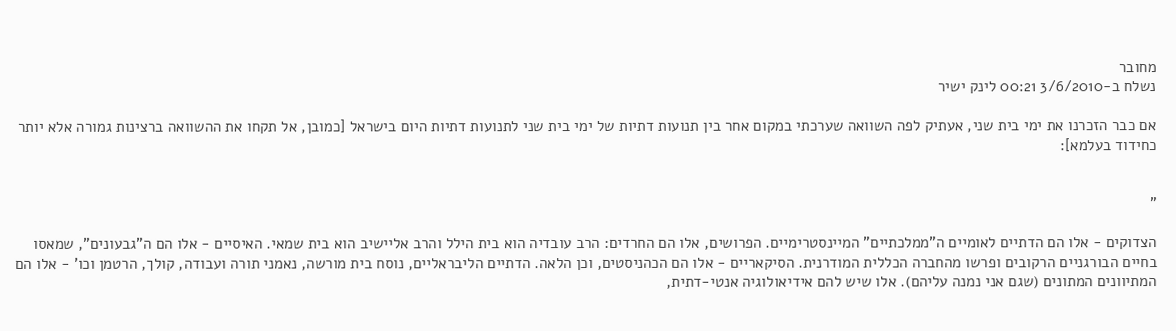מחובר
נשלח ב-3/6/2010 00:21 לינק ישיר

אם כבר הזכרנו את ימי בית שני, אעתיק לפה השוואה שערכתי במקום אחר בין תנועות דתיות של ימי בית שני לתנועות דתיות היום בישראל [כמובן, אל תקחו את ההשוואה ברצינות גמורה אלא יותר כחידוד בעלמא]:


"

הצדוקים - אלו הם הדתיים לאומיים ה"ממלכתיים" המיינסטרימיים. הפרושים, אלו הם החרדים: הרב עובדיה הוא בית הילל והרב אליישיב הוא בית שמאי. האיסיים - אלו הם ה"גבעונים", שמאסו בחיים הבורגניים הרקובים ופרשו מהחברה הכללית המודרנית. הסיקאריים - אלו הם הכהניסטים, וכן הלאה. הדתיים הליבראליים, נוסח בית מורשה, נאמני תורה ועבודה, קולך, הרטמן וכו' - אלו הם המתיוונים המתונים (שגם אני נמנה עליהם). אלו שיש להם אידיאולוגיה אנטי-דתית,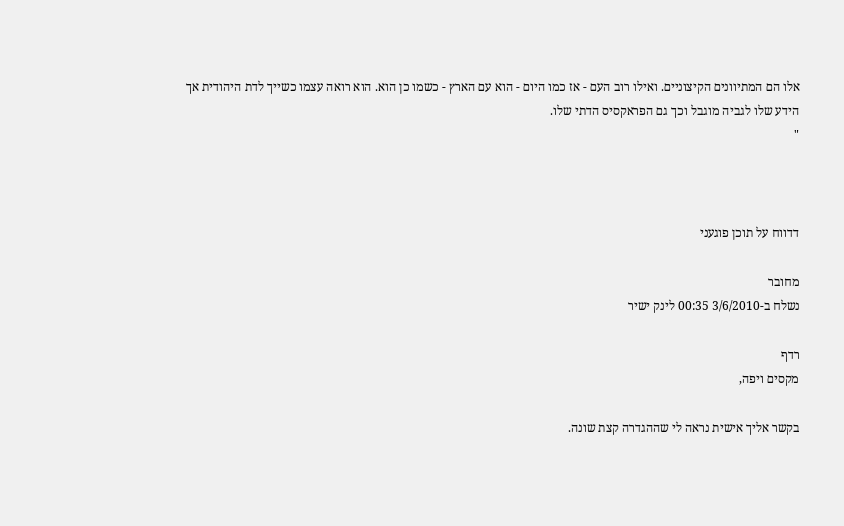אלו הם המתיוונים הקיצוניים. ואילו רוב העם - אז כמו היום - הוא עם הארץ - כשמו כן הוא. הוא רואה עצמו כשייך לדת היהודית אך הידע שלו לגביה מוגבל וכך גם הפראקסיס הדתי שלו.
"



דדווח על תוכן פוגעני

מחובר
נשלח ב-3/6/2010 00:35 לינק ישיר

רדף
מקסים ויפה,

בקשר אליך אישית נראה לי שההגדרה קצת שונה.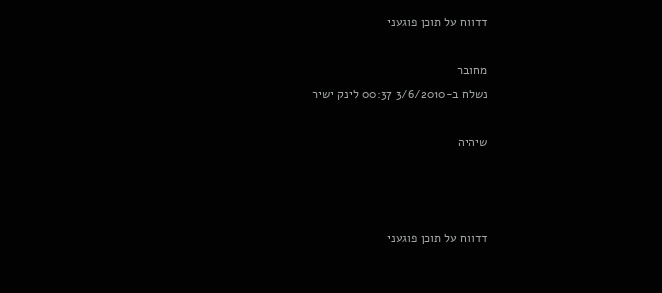דדווח על תוכן פוגעני

מחובר
נשלח ב-3/6/2010 00:37 לינק ישיר

שיהיה



דדווח על תוכן פוגעני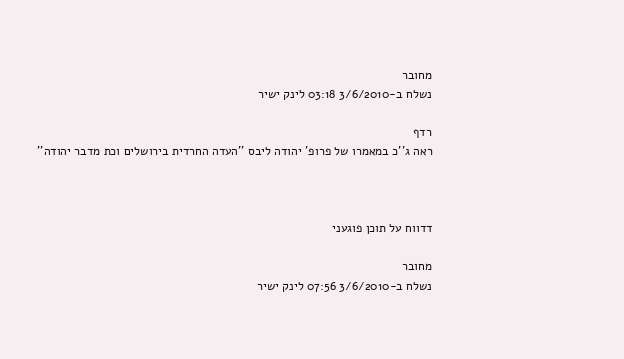מחובר
נשלח ב-3/6/2010 03:18 לינק ישיר

רדף
ראה ג''כ במאמרו של פרופ' יהודה ליבס ''העדה החרדית בירושלים וכת מדבר יהודה''



דדווח על תוכן פוגעני

מחובר
נשלח ב-3/6/2010 07:56 לינק ישיר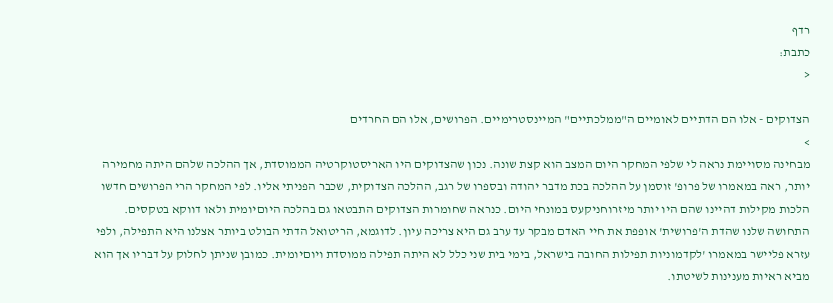רדף
כתבת:
<

הצדוקים - אלו הם הדתיים לאומיים ה"ממלכתיים" המיינסטרימיים. הפרושים, אלו הם החרדים
>
מבחינה מסויימת נראה לי שלפי המחקר היום המצב הוא קצת שונה. נכון שהצדוקים היו האריסטוקרטיה הממוסדת, אך ההלכה שלהם היתה מחמירה יותר, ראה במאמרו של פרופ' זוסמן על ההלכה בכת מדבר יהודה ובספרו של רגב, ההלכה הצדוקית, שכבר הפניתי אליו. לפי המחקר הרי הפרושים חדשו הלכות מקילות דהיינו שהם היו יותר מיזרוחניקעס במונחי היום. כנראה שחומרות הצדוקים התבטאו גם בהלכה היוםיומית ולאו דווקא בטקסים.
התחושה שלנו שהדת ה'פרושית' אופפת את חיי האדם מבקר עד ערב גם היא צריכה עיון. לדוגמא, הריטואל הדתי הבולט ביותר אצלנו היא התפילה, ולפי עזרא פליישר במאמרו 'לקדמוניות תפילות החובה בישראל, בימי בית שני כלל לא היתה תפילה ממוסדת ויוםיומית. כמובן שניתן לחלוק על דבריו אך הוא מביא ראיות מענינות לשיטתו.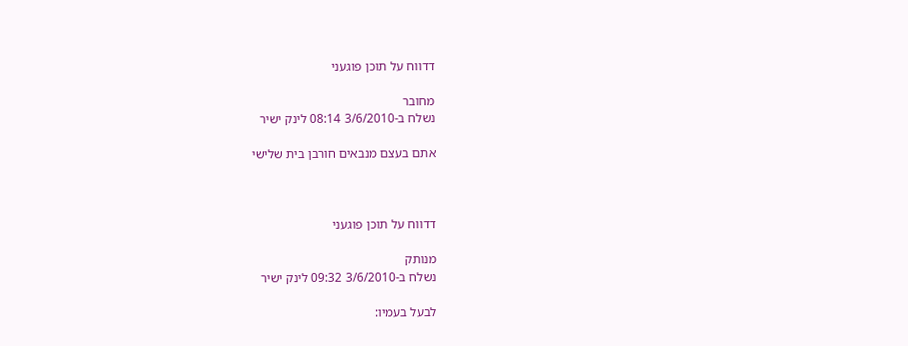דדווח על תוכן פוגעני

מחובר
נשלח ב-3/6/2010 08:14 לינק ישיר

אתם בעצם מנבאים חורבן בית שלישי



דדווח על תוכן פוגעני

מנותק
נשלח ב-3/6/2010 09:32 לינק ישיר

לבעל בעמיו: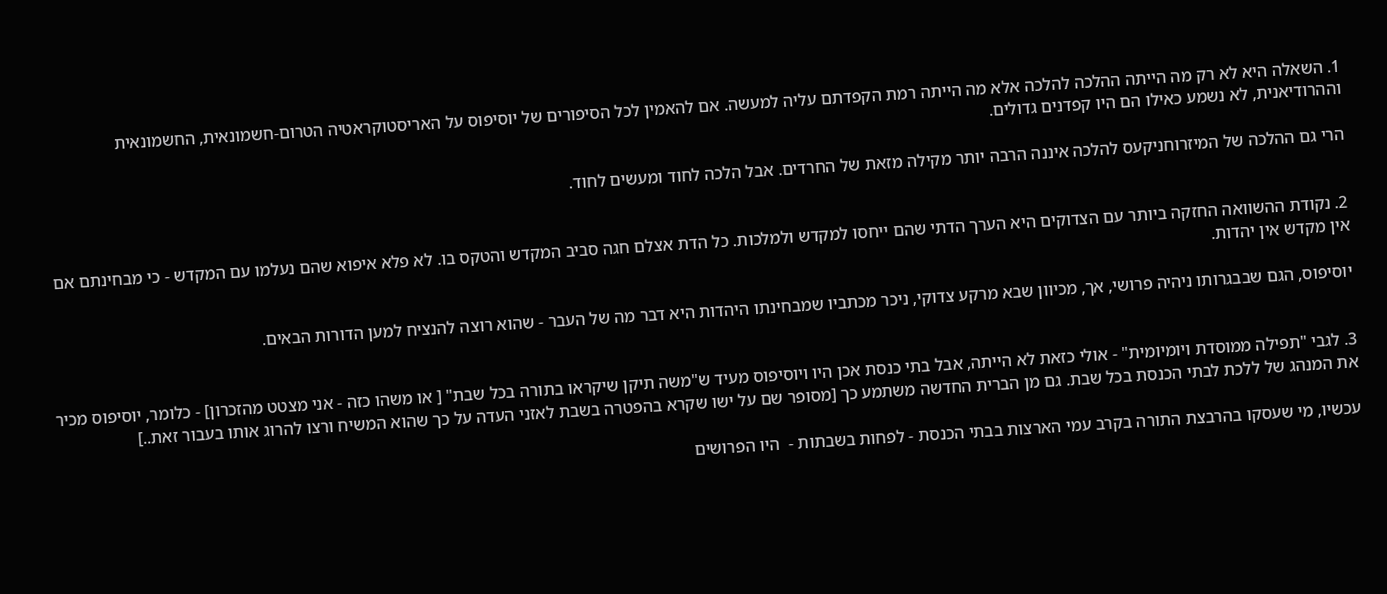1. השאלה היא לא רק מה הייתה ההלכה להלכה אלא מה הייתה רמת הקפדתם עליה למעשה. אם להאמין לכל הסיפורים של יוסיפוס על האריסטוקראטיה הטרום-חשמונאית, החשמונאית וההרודיאנית, לא נשמע כאילו הם היו קפדנים גדולים.

הרי גם ההלכה של המיזרוחניקעס להלכה איננה הרבה יותר מקילה מזאת של החרדים. אבל הלכה לחוד ומעשים לחוד.


2. נקודת ההשוואה החזקה ביותר עם הצדוקים היא הערך הדתי שהם ייחסו למקדש ולמלכות. כל הדת אצלם חגה סביב המקדש והטקס בו. לא פלא איפוא שהם נעלמו עם המקדש - כי מבחינתם אם אין מקדש אין יהדות.

יוסיפוס, הגם שבבגרותו ניהיה פרושי, אך, מכיוון שבא מרקע צדוקי, ניכר מכתביו שמבחינתו היהדות היא דבר מה של העבר - שהוא רוצה להנציח למען הדורות הבאים.


3. לגבי "תפילה ממוסדת ויומיומית" - אולי כזאת לא הייתה, אבל בתי כנסת אכן היו ויוסיפוס מעיד ש"משה תיקן שיקראו בתורה בכל שבת" [ או משהו כזה - אני מצטט מהזכרון] - כלומר, יוסיפוס מכיר את המנהג של ללכת לבתי הכנסת בכל שבת. גם מן הברית החדשה משתמע כך [מסופר שם על ישו שקרא בהפטרה בשבת לאזני העדה על כך שהוא המשיח ורצו להרוג אותו בעבור זאת..]

עכשיו, מי שעסקו בהרבצת התורה בקרב עמי הארצות בבתי הכנסת - לפחות בשבתות -  היו הפרושים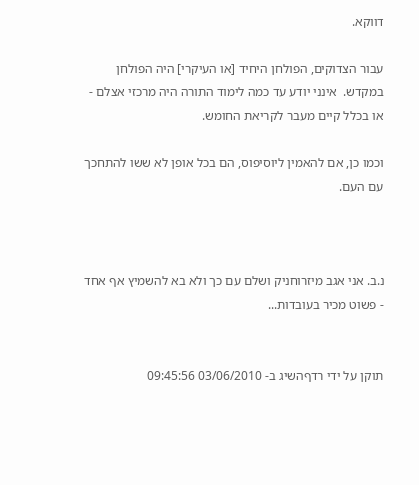דווקא.

עבור הצדוקים, הפולחן היחיד [או העיקרי] היה הפולחן במקדש.  אינני יודע עד כמה לימוד התורה היה מרכזי אצלם - או בכלל קיים מעבר לקריאת החומש.

וכמו כן, אם להאמין ליוסיפוס, הם בכל אופן לא ששו להתחכך עם העם.



נ.ב. אני אגב מיזרוחניק ושלם עם כך ולא בא להשמיץ אף אחד - פשוט מכיר בעובדות...


תוקן על ידי רדףהשיג ב- 03/06/2010 09:45:56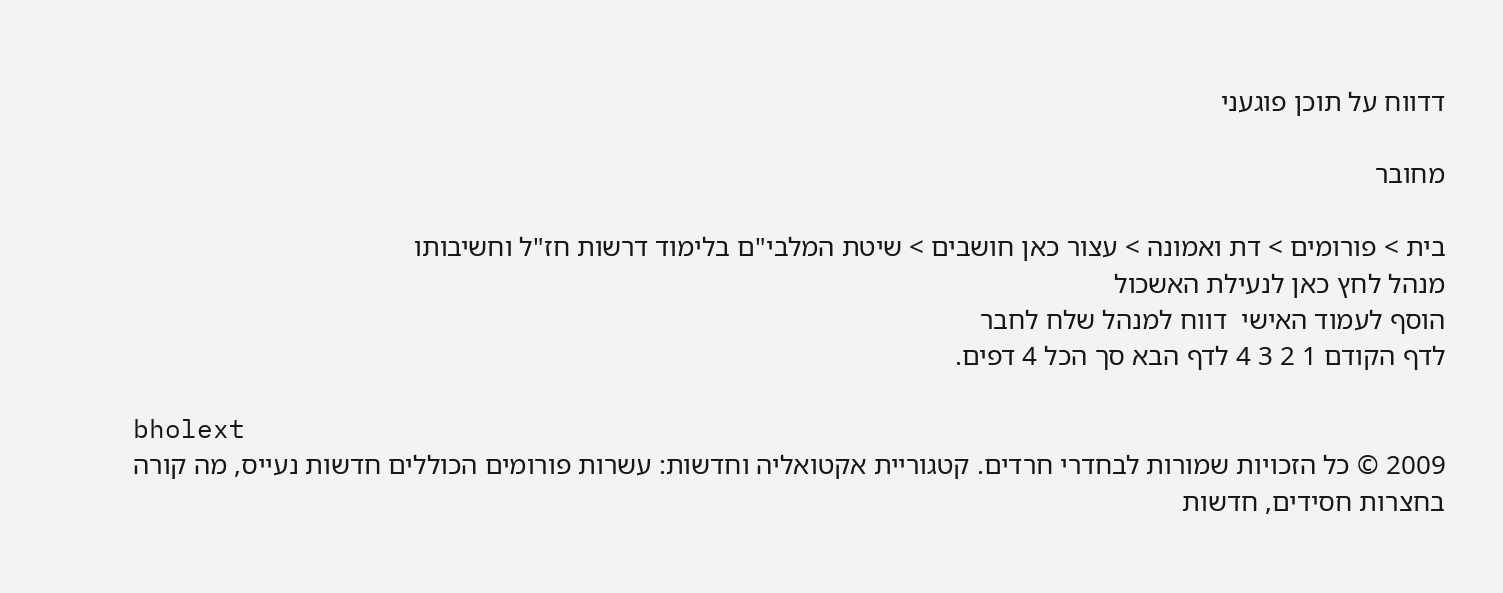דדווח על תוכן פוגעני

מחובר

בית > פורומים > דת ואמונה > עצור כאן חושבים > שיטת המלבי"ם בלימוד דרשות חז"ל וחשיבותו
מנהל לחץ כאן לנעילת האשכול
הוסף לעמוד האישי  דווח למנהל שלח לחבר
לדף הקודם 1 2 3 4 לדף הבא סך הכל 4 דפים.

bholext
2009 © כל הזכויות שמורות לבחדרי חרדים. קטגוריית אקטואליה וחדשות: עשרות פורומים הכוללים חדשות נעייס, מה קורה בחצרות חסידים, חדשות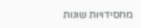מחסידויות שונות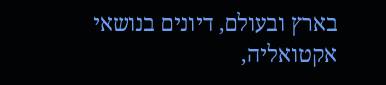בארץ ובעולם, דיונים בנושאי אקטואליה,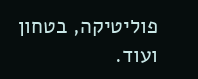פוליטיקה, בטחון ועוד.